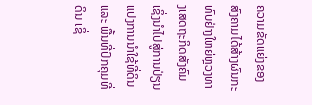ຄວາມຂັດແຍ່ງຂອງສົງຄາມໄດ້ສ້າງຜົນກະທົບຢ່າງໃຫຍ່ຫຼວງທາງເສດຖະກິດສັງຄົມ ເຊິ່ງນຳໄປສູ່ການປ່ຽນແປງການນຳໃຊ້ທີ່ດິນ ແລະ ພື້ນທີ່ປົກຄຸມທີ່ດິນ ເຊິ່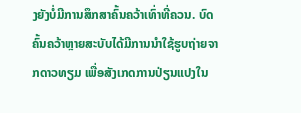ງຍັງບໍ່ມີການສຶກສາຄົ້ນຄວ້າເທົ່າທີ່ຄວນ. ບົດຄົ້ນຄວ້າຫຼາຍສະບັບໄດ້ມີການນຳໃຊ້ຮູບຖ່າຍຈາກດາວທຽມ ເພື່ອສັງເກດການປ່ຽນແປງໃນ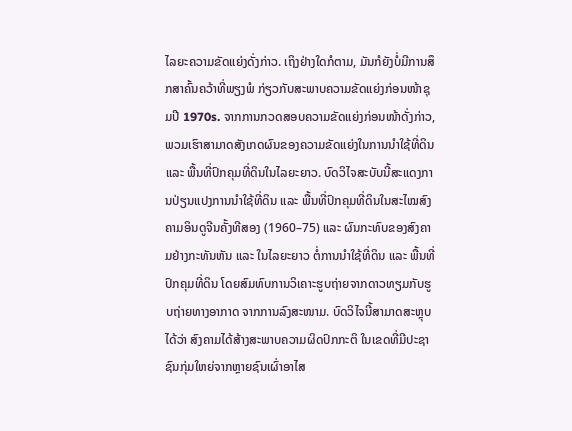ໄລຍະຄວາມຂັດແຍ່ງດັ່ງກ່າວ. ເຖິງຢ່າງໃດກໍຕາມ, ມັນກໍຍັງບໍ່ມີການສຶກສາຄົ້ນຄວ້າທີ່ພຽງພໍ ກ່ຽວກັບສະພາບຄວາມຂັດແຍ່ງກ່ອນໜ້າຊຸມປີ 1970s. ຈາກການກວດສອບຄວາມຂັດແຍ່ງກ່ອນໜ້າດັ່ງກ່າວ, ພວມເຮົາສາມາດສັງເກດຜົນຂອງຄວາມຂັດແຍ່ງໃນການນຳໃຊ້ທີ່ດິນ ແລະ ພື້ນທີ່ປົກຄຸມທີ່ດິນໃນໄລຍະຍາວ. ບົດວິໄຈສະບັບນີ້ສະແດງການປ່ຽນແປງການນຳໃຊ້ທີ່ດິນ ແລະ ພື້ນທີ່ປົກຄຸມທີ່ດິນໃນສະໄໝສົງຄາມອິນດູຈີນຄັ້ງທີສອງ (1960–75) ແລະ ຜົນກະທົບຂອງສົງຄາມຢ່າງກະທັນຫັນ ແລະ ໃນໄລຍະຍາວ ຕໍ່ການນຳໃຊ້ທີ່ດິນ ແລະ ພື້ນທີ່ປົກຄຸມທີ່ດິນ ໂດຍສົມທົບການວິເຄາະຮູບຖ່າຍຈາກດາວທຽມກັບຮູບຖ່າຍທາງອາກາດ ຈາກການລົງສະໜາມ. ບົດວິໄຈນີ້ສາມາດສະຫຼຸບໄດ້ວ່າ ສົງຄາມໄດ້ສ້າງສະພາບຄວາມຜິດປົກກະຕິ ໃນເຂດທີ່ມີປະຊາຊົນກຸ່ມໃຫຍ່ຈາກຫຼາຍຊົນເຜົ່າອາໄສ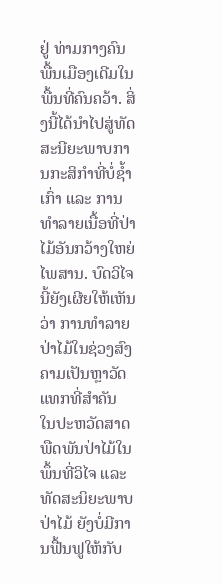ຢູ່ ທ່າມກາງຄົນພື້ນເມືອງເດີມໃນພື້ນທີ່ຄົນຄວ້າ. ສິ່ງນີ້ໄດ້ນຳໄປສູ່ທັດສະນີຍະພາບການກະສິກຳທີ່ບໍ່ຊ້ຳເກົ່າ ແລະ ການທຳລາຍເນື້ອທີ່ປ່າໄມ້ອັນກວ້າງໃຫຍ່ໄພສານ. ບົດວິໄຈນີ້ຍັງເຜີຍໃຫ້ເຫັນວ່າ ການທຳລາຍປ່າໄມ້ໃນຊ່ວງສົງຄາມເປັນຫຼາວັດແທກທີ່ສຳຄັນ ໃນປະຫວັດສາດພືດພັນປ່າໄມ້ໃນພຶ້ນທີ່ວິໄຈ ແລະ ທັດສະນິຍະພາບປ່າໄມ້ ຍັງບໍ່ມີການຟື້ນຟູໃຫ້ກັບ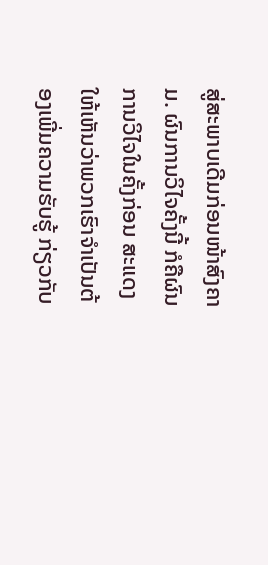ສູ່ສະພາບເດີມກ່ອນໜ້າສົງຄາມ. ຜົນການວິໄຈຄັ້ງນີ້ ກໍຄືຜົນການວິໄຈໃນຄັ້ງກ່ອນ ສະແດງໃຫ້ເຫັນວ່າພວກເຮົາຈຳເປັນຕ້ອງເພີ່ມຄວາມຮັບຮູ້ ກ່ຽວກັບ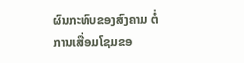ຜົນກະທົບຂອງສົງຄາມ ຕໍ່ການເສື່ອມໂຊມຂອ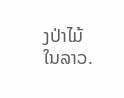ງປ່າໄມ້ໃນລາວ.